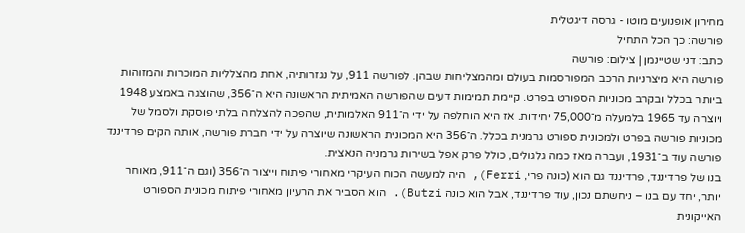מחירון אופנועים מוטו - גרסה דיגטלית
פורשה: כך הכל התחיל
כתב: דני שטיינמן | צילום: פורשה
פורשה היא מיצרניות הרכב המפורסמות בעולם ומהמצליחות שבהן. לפורשה 911, על נגזרותיה, אחת מהצלליות המוכרות והמזוהות ביותר בכלל ובקרב מכוניות הספורט בפרט. קיימת תמימות דעים שהפורשה האמיתית הראשונה היא ה־356, שהוצגה באמצע 1948 ויוצרה עד 1965 בלמעלה מ־75,000 יחידות. אז היא הוחלפה על ידי ה־911 האלמותית, שהפכה להצלחה בלתי פוסקת ולסמל של מכוניות פורשה בפרט ולמכונית ספורט גרמנית בכלל. ה־356 היא המכונית הראשונה שיוצרה על ידי חברת פורשה, אותה הקים פרדיננד פורשה עוד ב־1931, ועברה מאז כמה גלגולים, כולל פרק אפל בשירות גרמניה הנאצית.
בנו של פרדיננד, פרדיננד גם הוא (כונה פרי, Ferri), היה למעשה הכוח העיקרי מאחורי פיתוח וייצור ה־356 (וגם ה־911, מאוחר יותר, יחד עם בנו – ניחשתם נכון, עוד פרדיננד, אבל הוא כונה Butzi). הוא הסביר את הרעיון מאחורי פיתוח מכונית הספורט האייקונית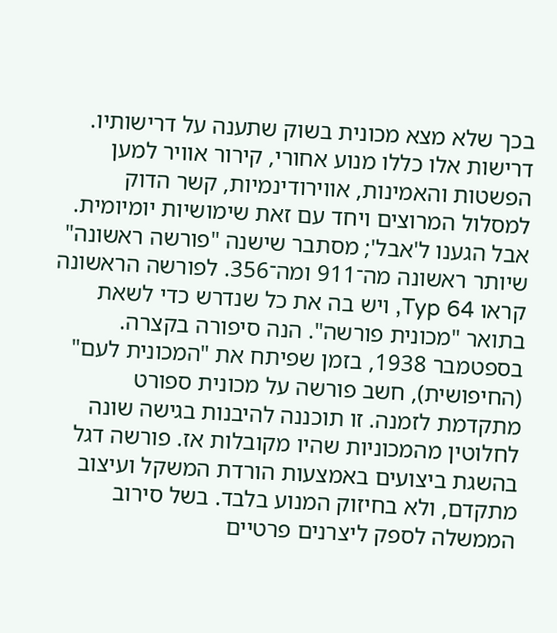בכך שלא מצא מכונית בשוק שתענה על דרישותיו. דרישות אלו כללו מנוע אחורי, קירור אוויר למען הפשטות והאמינות, אווירודינמיות, קשר הדוק למסלול המרוצים ויחד עם זאת שימושיות יומיומית. אבל הגענו ל'אבל'; מסתבר שישנה "פורשה ראשונה" שיותר ראשונה מה־911 ומה־356. לפורשה הראשונה קראו Typ 64, ויש בה את כל שנדרש כדי לשאת בתואר "מכונית פורשה". הנה סיפורה בקצרה.
בספטמבר 1938, בזמן שפיתח את "המכונית לעם" (החיפושית), חשב פורשה על מכונית ספורט מתקדמת לזמנה. זו תוכננה להיבנות בגישה שונה לחלוטין מהמכוניות שהיו מקובלות אז. פורשה דגל בהשגת ביצועים באמצעות הורדת המשקל ועיצוב מתקדם, ולא בחיזוק המנוע בלבד. בשל סירוב הממשלה לספק ליצרנים פרטיים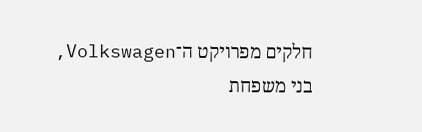חלקים מפרויקט ה־Volkswagen, בני משפחת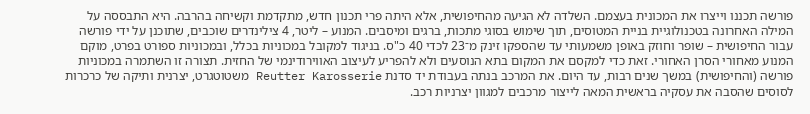פורשה תכננו וייצרו את המכונית בעצמם. השלדה לא הגיעה מהחיפושית, אלא היתה פרי תכנון חדש, מתקדמת וקשיחה בהרבה. היא התבססה על המילה האחרונה בטכנולוגיית בניית המטוסים, תוך שימוש בסוגי מתכות, ברגים ומיסבים. המנוע – ליטר, 4 צילינדרים שוכבים, שתוכנן על ידי פורשה עבור החיפושית – שופר וחוזק באופן משמעותי עד שהספקו זינק מ־23 לכדי 40 כ"ס. בניגוד למקובל במכוניות בכלל, ובמכוניות ספורט בפרט, מוקם המנוע מאחורי הסרן האחורי. זאת כדי למקסם את המקום בתא הנוסעים ולא להפריע לעיצוב האווירודינמי של החזית. תצורה זו השתמרה במכוניות פורשה (והחיפושית) במשך שנים רבות, עד היום. את המרכב בנתה בעבודת יד סדנת Reutter Karosserie משטוטגרט, יצרנית ותיקה של כרכרות לסוסים שהסבה את עסקיה בראשית המאה לייצור מרכבים למגוון יצרניות רכב.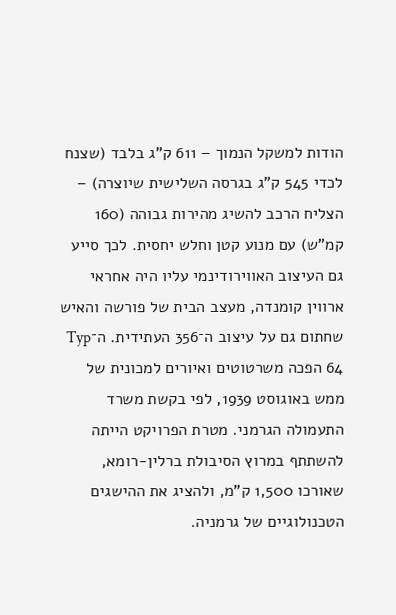הודות למשקל הנמוך – 611 ק"ג בלבד (שצנח לכדי 545 ק"ג בגרסה השלישית שיוצרה) – הצליח הרכב להשיג מהירות גבוהה (160 קמ"ש) עם מנוע קטן וחלש יחסית. לכך סייע גם העיצוב האווירודינמי עליו היה אחראי ארווין קומנדה, מעצב הבית של פורשה והאיש שחתום גם על עיצוב ה־356 העתידית. ה־Typ 64 הפכה משרטוטים ואיורים למכונית של ממש באוגוסט 1939, לפי בקשת משרד התעמולה הגרמני. מטרת הפרויקט הייתה להשתתף במרוץ הסיבולת ברלין-רומא, שאורכו 1,500 ק"מ, ולהציג את ההישגים הטכנולוגיים של גרמניה.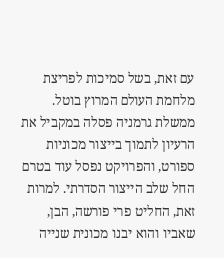עם זאת, בשל סמיכות לפריצת מלחמת העולם המרוץ בוטל. ממשלת גרמניה פסלה במקביל את הרעיון לתמוך בייצור מכוניות ספורט, והפרויקט נפסל עוד בטרם החל שלב הייצור הסדרתי. למרות זאת, החליט פרי פורשה, הבן, שאביו והוא יבנו מכונית שנייה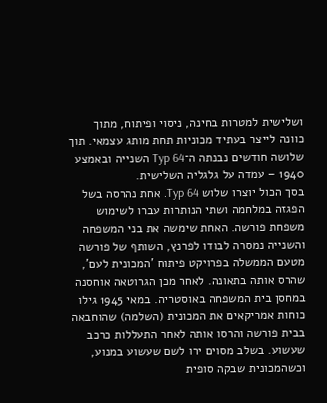ושלישית למטרות בחינה, ניסוי ופיתוח, מתוך כוונה לייצר בעתיד מכוניות תחת מותג עצמאי. תוך שלושה חודשים נבנתה ה־Typ 64 השנייה ובאמצע 1940 – עמדה על גלגליה השלישית.
בסך הכול יוצרו שלוש Typ 64. אחת נהרסה בשל הפגזה במלחמה ושתי הנותרות עברו לשימוש משפחת פורשה. האחת שימשה את בני המשפחה והשנייה נמסרה לבודו לפרנץ, השותף של פורשה מטעם הממשלה בפרויקט פיתוח 'המכונית לעם', שהרס אותה בתאונה. לאחר מכן הגרוטאה אוחסנה במחסן בית המשפחה באוסטריה. במאי 1945 גילו כוחות אמריקאים את המכונית (השלמה) שהוחבאה בבית פורשה והרסו אותה לאחר התעללות כרכב שעשוע. בשלב מסוים ירו לשם שעשוע במנוע, וכשהמכונית שבקה סופית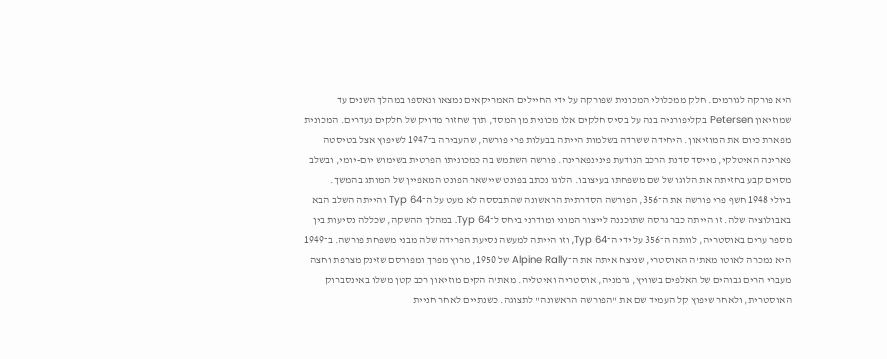היא פורקה לגורמים. חלק ממכלולי המכונית שפורקה על ידי החיילים האמריקאים נמצאו ונאספו במהלך השנים עד שמוזיאון Petersen בקליפורניה בנה על בסיס חלקים אלו מכונית מן המסד, תוך שחזור מדויק של חלקים נעדרים. המכונית מפארת כיום את המוזיאון. היחידה ששרדה בשלמות הייתה בבעלות פרי פורשה, שהעבירה ב־1947 לשיפוץ אצל בטיסטה פארינה האיטלקי, מייסד סדנת הרכב הנודעת פינינפארינה. פורשה השתמש בה כמכוניתו הפרטית בשימוש יום-יומי, ובשלב מסוים קבע בחזיתה את הלוגו של שם משפחתו בעיצובו. הלוגו נכתב בפונט שיישאר הפונט המאפיין של המותג בהמשך.
ביולי 1948 חשף פרי פורשה את ה־356, הפורשה הסדרתית הראשונה שהתבססה לא מעט על ה־Typ 64 והייתה השלב הבא באבולוציה שלה. זו הייתה כבר גרסה שתוכננה לייצור המוני ומודרני ביחס ל־Typ 64. במהלך ההשקה, שכללה נסיעות בין מספר ערים באוסטריה, לוותה ה־356 על ידי ה־Typ 64, וזו הייתה למעשה נסיעת הפרידה שלה מבני משפחת פורשה. ב־1949 היא נמכרה לאוטו מאת'ה האוסטרי, שניצח איתה את ה־Alpine Rally של 1950, מרוץ מפרך ומפורסם שזינק מצרפת וחצה מעברי הרים גבוהים של האלפים בשוויץ, גרמניה, אוסטריה ואיטליה. מאת'ה הקים מוזיאון רכב קטן משלו באינסברוק האוסטרית, ולאחר שיפוץ קל העמיד שם את "הפורשה הראשונה" לתצוגה. כשנתיים לאחר חניית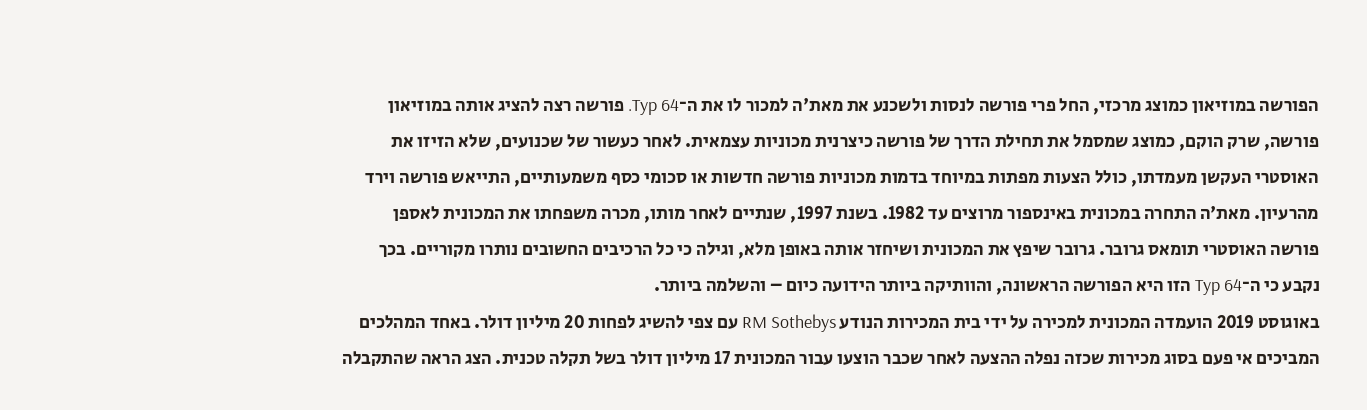הפורשה במוזיאון כמוצג מרכזי, החל פרי פורשה לנסות ולשכנע את מאת'ה למכור לו את ה־Typ 64. פורשה רצה להציג אותה במוזיאון פורשה, שרק הוקם, כמוצג שמסמל את תחילת הדרך של פורשה כיצרנית מכוניות עצמאית. לאחר כעשור של שכנועים, שלא הזיזו את האוסטרי העקשן מעמדתו, כולל הצעות מפתות במיוחד בדמות מכוניות פורשה חדשות או סכומי כסף משמעותיים, התייאש פורשה וירד מהרעיון. מאת'ה התחרה במכונית באינספור מרוצים עד 1982. בשנת 1997, שנתיים לאחר מותו, מכרה משפחתו את המכונית לאספן פורשה האוסטרי תומאס גרובר. גרובר שיפץ את המכונית ושיחזר אותה באופן מלא, וגילה כי כל הרכיבים החשובים נותרו מקוריים. בכך נקבע כי ה־Typ 64 הזו היא הפורשה הראשונה, והוותיקה ביותר הידועה כיום – והשלמה ביותר.
באוגוסט 2019 הועמדה המכונית למכירה על ידי בית המכירות הנודע RM Sothebys עם צפי להשיג לפחות 20 מיליון דולר. באחד המהלכים המביכים אי פעם בסוג מכירות שכזה נפלה ההצעה לאחר שכבר הוצעו עבור המכונית 17 מיליון דולר בשל תקלה טכנית. הצג הראה שהתקבלה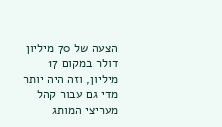הצעה של 70 מיליון דולר במקום 17 מיליון, וזה היה יותר מדי גם עבור קהל מעריצי המותג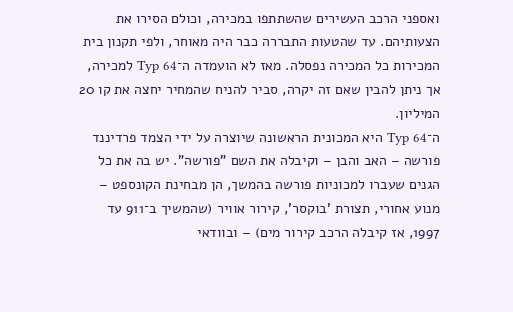ואספני הרכב העשירים שהשתתפו במכירה, וכולם הסירו את הצעותיהם. עד שהטעות התבררה כבר היה מאוחר, ולפי תקנון בית המכירות כל המכירה נפסלה. מאז לא הועמדה ה־Typ 64 למכירה, אך ניתן להבין שאם זה יקרה, סביר להניח שהמחיר יחצה את קו 20 המיליון.
ה־Typ 64 היא המכונית הראשונה שיוצרה על ידי הצמד פרדיננד פורשה – האב והבן – וקיבלה את השם "פורשה". יש בה את כל הגנים שעברו למכוניות פורשה בהמשך, הן מבחינת הקונספט – מנוע אחורי, תצורת 'בוקסר', קירור אוויר (שהמשיך ב־911 עד 1997, אז קיבלה הרכב קירור מים) – ובוודאי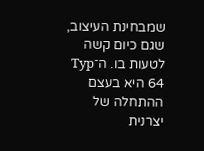שמבחינת העיצוב, שגם כיום קשה לטעות בו. ה־Typ 64 היא בעצם ההתחלה של יצרנית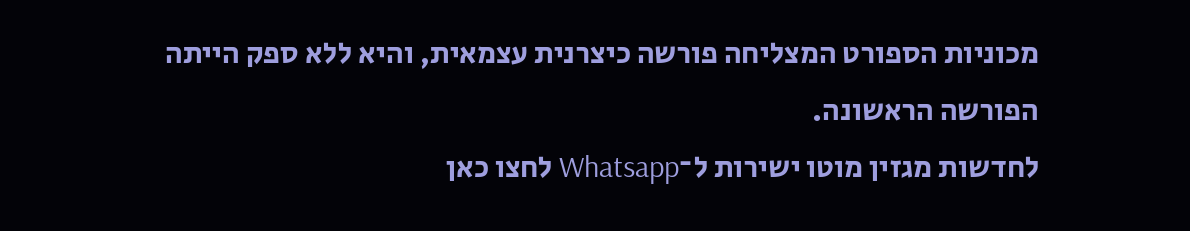מכוניות הספורט המצליחה פורשה כיצרנית עצמאית, והיא ללא ספק הייתה הפורשה הראשונה.
לחדשות מגזין מוטו ישירות ל־Whatsapp לחצו כאן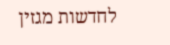לחדשות מגזין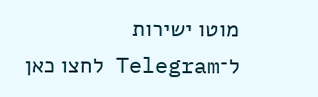מוטו ישירות ל־Telegram לחצו כאן